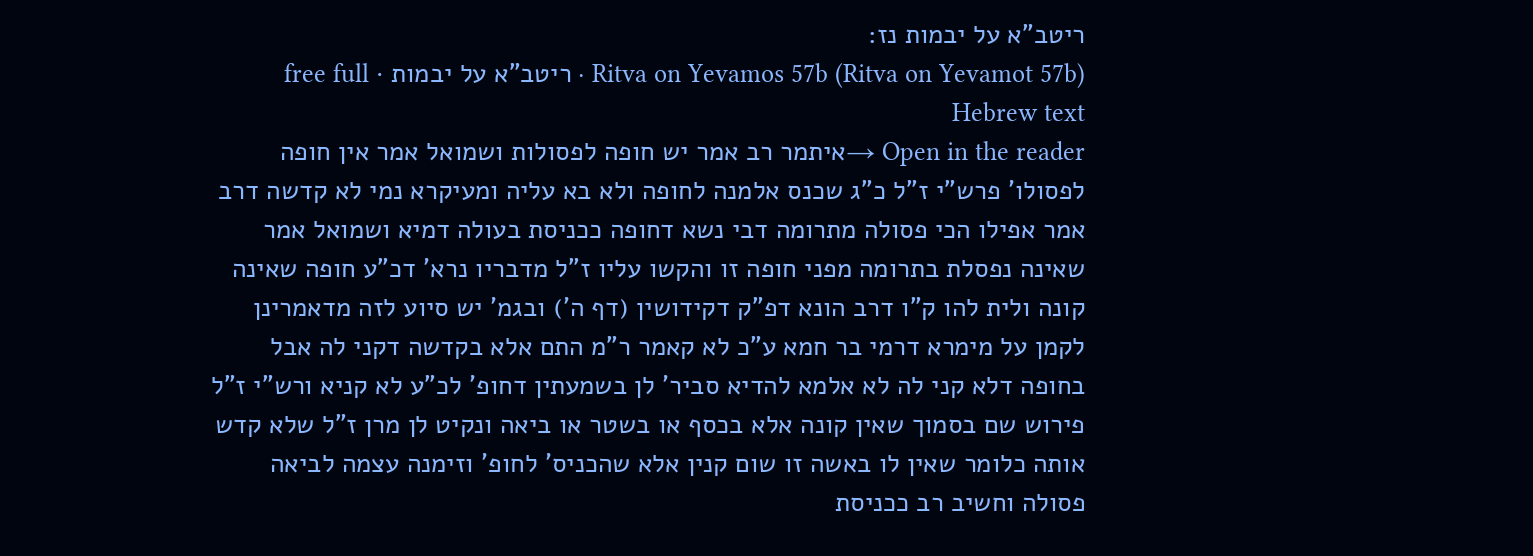ריטב"א על יבמות נז:
Ritva on Yevamos 57b (Ritva on Yevamot 57b) · ריטב"א על יבמות · free full Hebrew text
Open in the reader →איתמר רב אמר יש חופה לפסולות ושמואל אמר אין חופה לפסולו' פרש"י ז"ל כ"ג שכנס אלמנה לחופה ולא בא עליה ומעיקרא נמי לא קדשה דרב אמר אפילו הכי פסולה מתרומה דבי נשא דחופה ככניסת בעולה דמיא ושמואל אמר שאינה נפסלת בתרומה מפני חופה זו והקשו עליו ז"ל מדבריו נרא' דכ"ע חופה שאינה קונה ולית להו ק"ו דרב הונא דפ"ק דקידושין (דף ה') ובגמ' יש סיוע לזה מדאמרינן לקמן על מימרא דרמי בר חמא ע"כ לא קאמר ר"מ התם אלא בקדשה דקני לה אבל בחופה דלא קני לה לא אלמא להדיא סביר' לן בשמעתין דחופ' לכ"ע לא קניא ורש"י ז"ל פירוש שם בסמוך שאין קונה אלא בכסף או בשטר או ביאה ונקיט לן מרן ז"ל שלא קדש אותה כלומר שאין לו באשה זו שום קנין אלא שהכניס' לחופ' וזימנה עצמה לביאה פסולה וחשיב רב ככניסת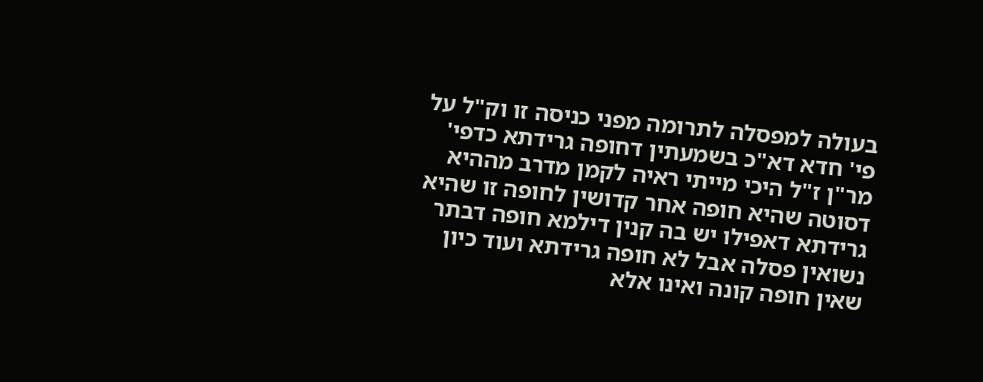בעולה למפסלה לתרומה מפני כניסה זו וק"ל על פי' חדא דא"כ בשמעתין דחופה גרידתא כדפי' מר"ן ז"ל היכי מייתי ראיה לקמן מדרב מההיא דסוטה שהיא חופה אחר קדושין לחופה זו שהיא גרידתא דאפילו יש בה קנין דילמא חופה דבתר נשואין פסלה אבל לא חופה גרידתא ועוד כיון שאין חופה קונה ואינו אלא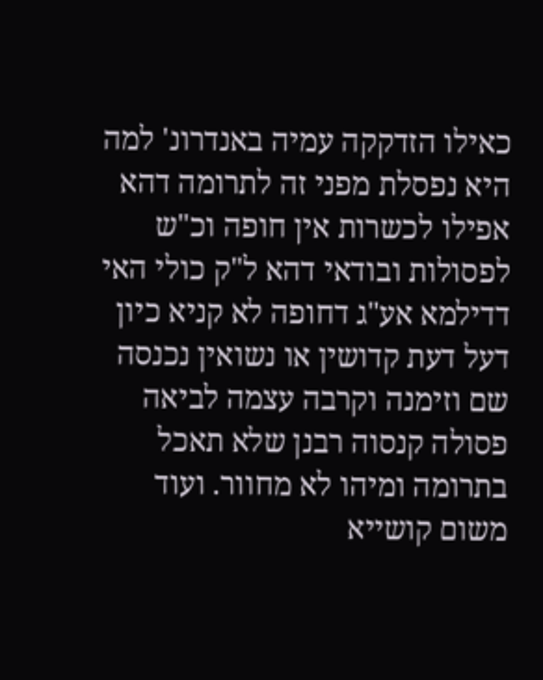כאילו הזדקקה עמיה באנדרונ' למה היא נפסלת מפני זה לתרומה דהא אפילו לכשרות אין חופה וכ"ש לפסולות ובודאי דהא ל"ק כולי האי דדילמא אע"ג דחופה לא קניא כיון דעל דעת קדושין או נשואין נכנסה שם וזימנה וקרבה עצמה לביאה פסולה קנסוה רבנן שלא תאכל בתרומה ומיהו לא מחוור. ועוד משום קושייא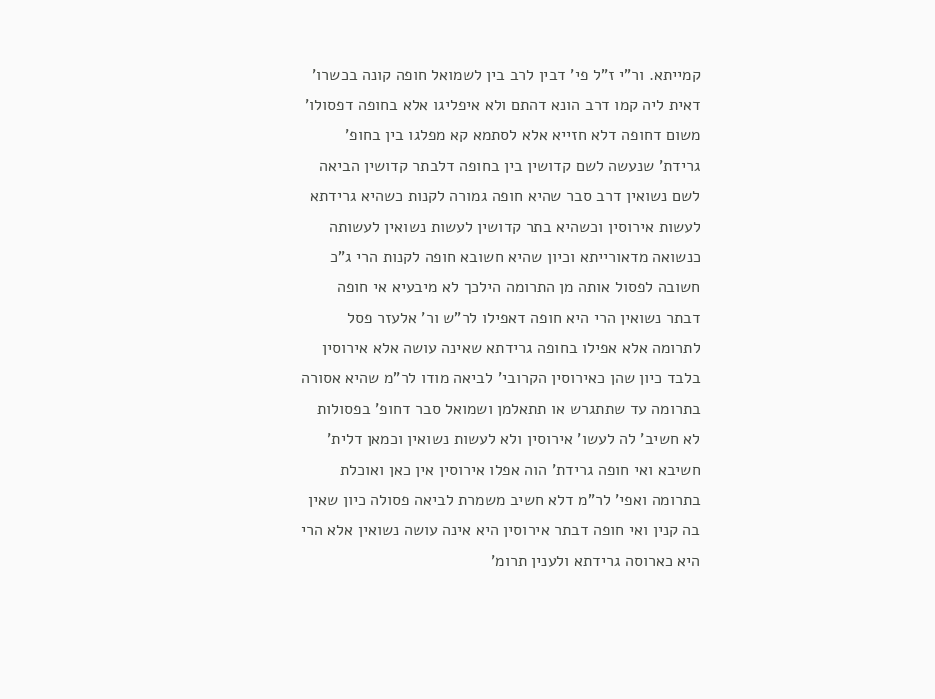קמייתא. ור"י ז"ל פי' דבין לרב בין לשמואל חופה קונה בכשרו' דאית ליה קמו דרב הונא דהתם ולא איפליגו אלא בחופה דפסולו' משום דחופה דלא חזייא אלא לסתמא קא מפלגו בין בחופ' גרידת' שנעשה לשם קדושין בין בחופה דלבתר קדושין הביאה לשם נשואין דרב סבר שהיא חופה גמורה לקנות כשהיא גרידתא לעשות אירוסין וכשהיא בתר קדושין לעשות נשואין לעשותה כנשואה מדאורייתא וכיון שהיא חשובא חופה לקנות הרי ג"כ חשובה לפסול אותה מן התרומה הילכך לא מיבעיא אי חופה דבתר נשואין הרי היא חופה דאפילו לר"ש ור' אלעזר פסל לתרומה אלא אפילו בחופה גרידתא שאינה עושה אלא אירוסין בלבד כיון שהן כאירוסין הקרובי' לביאה מודו לר"מ שהיא אסורה בתרומה עד שתתגרש או תתאלמן ושמואל סבר דחופ' בפסולות לא חשיב' לה לעשו' אירוסין ולא לעשות נשואין וכמאן דלית' חשיבא ואי חופה גרידת' הוה אפלו אירוסין אין כאן ואוכלת בתרומה ואפי' לר"מ דלא חשיב משמרת לביאה פסולה כיון שאין בה קנין ואי חופה דבתר אירוסין היא אינה עושה נשואין אלא הרי היא כארוסה גרידתא ולענין תרומ'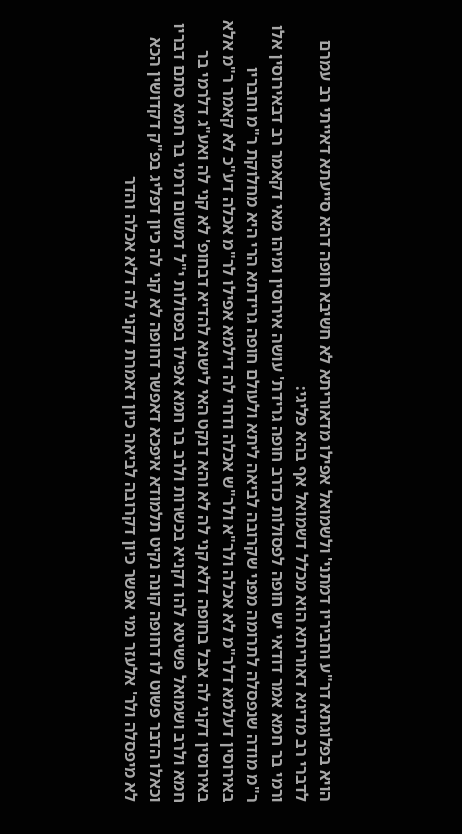הויא בפלוגתא דר"ע וחביריו דמתני' ולשמואל אפילו מדאוריתא לא חשיבא חופה דהא סייעתא דאייתי רב עמרם לדברי רב מדינא דאוריתא הוא מכלל דשמואל אף בהא פליגי:
ורמי בר חמא אמר דודאי יש חופה לפסולות כדרב חופה גרידת' עושה אירוסין ומיהו מאי דקאמר רב דבאירוסין אלו ר"מ מודה שנפסלה לתרומה מפני שקרובה לביאה ליתא ולעולם חופה גרידתא הרי היא מחלוקת ר"מ וחבריו באירוסין דעלמא דלר"מ לא אכלה ולר"א ולר"ש אכלה ודחי לה דילמא אפילו לר"מ אכלה דע"כ לא קאמר ר"מ אלא באירוסין דקני לה אבל בחופה דלא קני לה לא והא דנקט האי לישנא להדיא דבחופ' לא קני לה ואע"ג דלרמי בר חמא ולרב ושמואל פשיטא להו דקניא בכשרות ולרב בר חמא אפילו בפסולות י"ל דמשום דרמי בר חמא סתם דבריו וכאלו הדבר פשוט לו דחופה קונה נקיט תלמודא איפכא דאפשר דחופה לא קני לה כיון דפליג בפ"ק דקדושין הכא לא מיפסלה ולר' אלעזר נמי אפשר כיון דקרובה לביאה כיון דאמרת דקני לה דלא אכלה והדר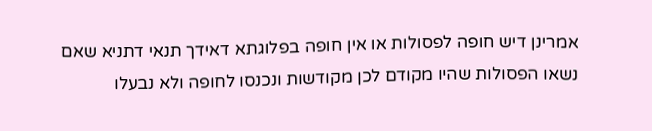אמרינן דיש חופה לפסולות או אין חופה בפלוגתא דאידך תנאי דתניא שאם נשאו הפסולות שהיו מקודם לכן מקודשות ונכנסו לחופה ולא נבעלו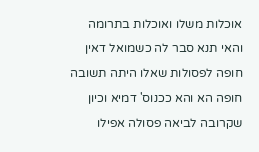אוכלות משלו ואוכלות בתרומה והאי תנא סבר לה כשמואל דאין חופה לפסולות שאלו היתה תשובה חופה הא והא ככנוס' דמיא וכיון שקרובה לביאה פסולה אפילו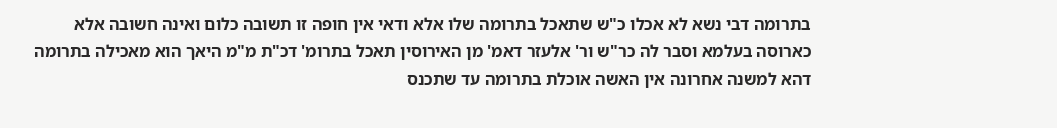בתרומה דבי נשא לא אכלו כ"ש שתאכל בתרומה שלו אלא ודאי אין חופה זו תשובה כלום ואינה חשובה אלא כארוסה בעלמא וסבר לה כר"ש ור' אלעזר דאמ' מן האירוסין תאכל בתרומ' דכ"ת מ"מ היאך הוא מאכילה בתרומה דהא למשנה אחרונה אין האשה אוכלת בתרומה עד שתכנס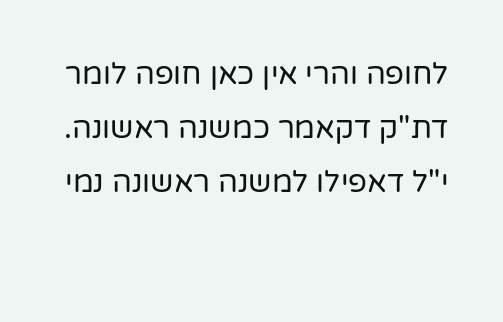לחופה והרי אין כאן חופה לומר דת"ק דקאמר כמשנה ראשונה. י"ל דאפילו למשנה ראשונה נמי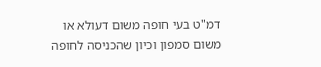דמ"ט בעי חופה משום דעולא או משום סמפון וכיון שהכניסה לחופה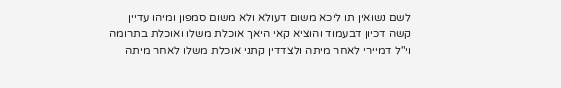לשם נשואין תו ליכא משום דעולא ולא משום סמפון ומיהו עדיין קשה דכיון דבעמוד והוציא קאי היאך אוכלת משלו ואוכלת בתרומה וי"ל דמיירי לאחר מיתה ולצדדין קתני אוכלת משלו לאחר מיתה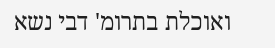ואוכלת בתרומ' דבי נשא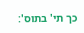כך תי' בתוס':